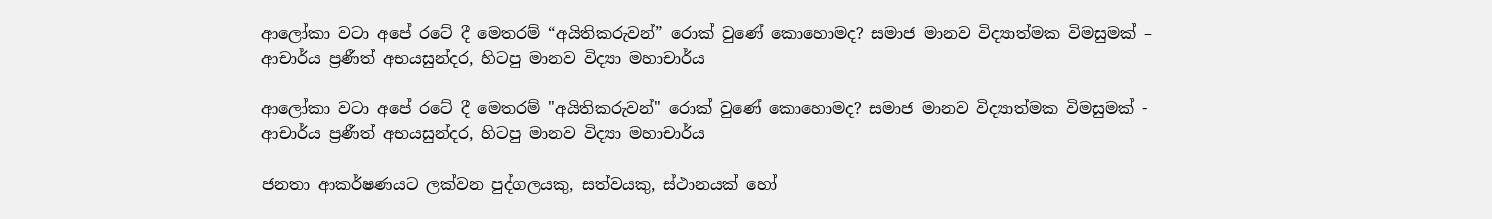ආලෝකා වටා අපේ රටේ දී මෙතරම් “අයිතිකරුවන්” රොක් වුණේ කොහොමද? සමාජ මානව විද්‍යාත්මක විමසුමක් – ආචාර්ය ප්‍රණීත් අභයසුන්දර, හිටපු මානව විද්‍යා මහාචාර්ය

ආලෝකා වටා අපේ රටේ දී මෙතරම් "අයිතිකරුවන්" රොක් වුණේ කොහොමද? සමාජ මානව විද්‍යාත්මක විමසුමක් - ආචාර්ය ප්‍රණීත් අභයසුන්දර, හිටපු මානව විද්‍යා මහාචාර්ය

ජනතා ආකර්ෂණයට ලක්වන පුද්ගලයකු, සත්වයකු, ස්ථානයක් හෝ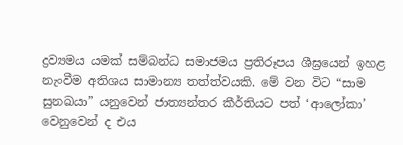ද්‍රව්‍යමය යමක් සම්බන්ධ සමාජමය ප්‍රතිරූපය ශීඝ්‍රයෙන් ඉහළ නැංවීම අතිශය සාමාන්‍ය තත්ත්වයකි. මේ වන විට “සාම සුනඛයා” යනුවෙන් ජාත්‍යන්තර කීර්තියට පත් ‘ආලෝකා’ වෙනුවෙන් ද එය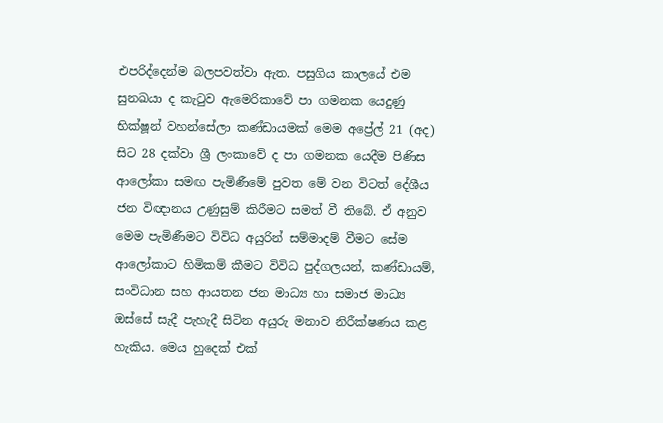එපරිද්දෙන්ම බලපවත්වා ඇත. පසුගිය කාලයේ එම සුනඛයා ද කැටුව ඇමෙරිකාවේ පා ගමනක යෙදුණු භික්ෂූන් වහන්සේලා කණ්ඩායමක් මෙම අප්‍රේල් 21 (අද) සිට 28 දක්වා ශ්‍රී ලංකාවේ ද පා ගමනක යෙදීම පිණිස ආලෝකා සමඟ පැමිණීමේ පුවත මේ වන විටත් දේශීය ජන විඥානය උණුසුම් කිරීමට සමත් වී තිබේ. ඒ අනුව මෙම පැමිණීමට විවිධ අයුරින් සම්මාදම් වීමට සේම ආලෝකාට හිමිකම් කීමට විවිධ පුද්ගලයන්, කණ්ඩායම්, සංවිධාන සහ ආයතන ජන මාධ්‍ය හා සමාජ මාධ්‍ය ඔස්සේ සැදී පැහැදී සිටින අයුරු මනාව නිරීක්ෂණය කළ හැකිය. මෙය හුදෙක් එක්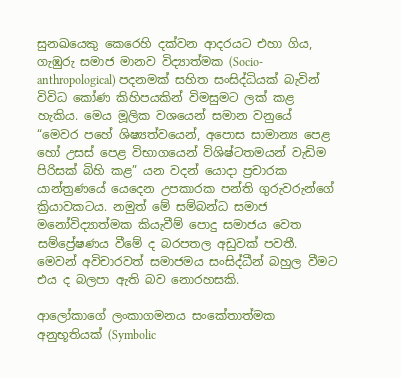සුනඛයෙකු කෙරෙහි දක්වන ආදරයට එහා ගිය, ගැඹුරු සමාජ මානව විද්‍යාත්මක (Socio-anthropological) පදනමක් සහිත සංසිද්ධියක් බැවින් විවිධ කෝණ කිහිපයකින් විමසුමට ලක් කළ හැකිය. මෙය මූලික වශයෙන් සමාන වනුයේ “මෙවර පහේ ශිෂ්‍යත්වයෙන්, අපොස සාමාන්‍ය පෙළ හෝ උසස් පෙළ විභාගයෙන් විශිෂ්ටතමයන් වැඩිම පිරිසක් බිහි කළ” යන වදන් යොදා ප්‍රචාරක යාන්ත්‍රණයේ යෙදෙන උපකාරක පන්ති ගුරුවරුන්ගේ ක්‍රියාවකටය. නමුත් මේ සම්බන්ධ සමාජ මනෝවිද්‍යාත්මක කියැවීම් පොදු සමාජය වෙත සම්ප්‍රේෂණය වීමේ ද බරපතල අඩුවක් පවතී. මෙවන් අවිචාරවත් සමාජමය සංසිද්ධීන් බහුල වීමට එය ද බලපා ඇති බව නොරහසකි.

ආලෝකාගේ ලංකාගමනය සංකේතාත්මක අනුභූතියක් (Symbolic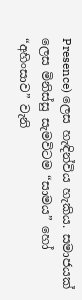Presence) ලෙස හැඳින්විය හැකිය. සමාජයක් ලෙස මිනිස්සු සැමවිටම “සාමය” හෝ “අහිංසාව” වැනි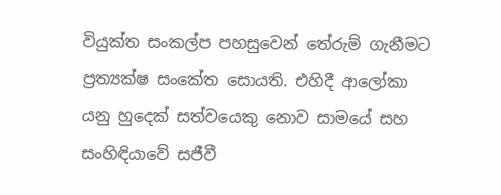වියුක්ත සංකල්ප පහසුවෙන් තේරුම් ගැනීමට ප්‍රත්‍යක්ෂ සංකේත සොයති. එහිදී ආලෝකා යනු හුදෙක් සත්වයෙකු නොව සාමයේ සහ සංහිඳියාවේ සජීවී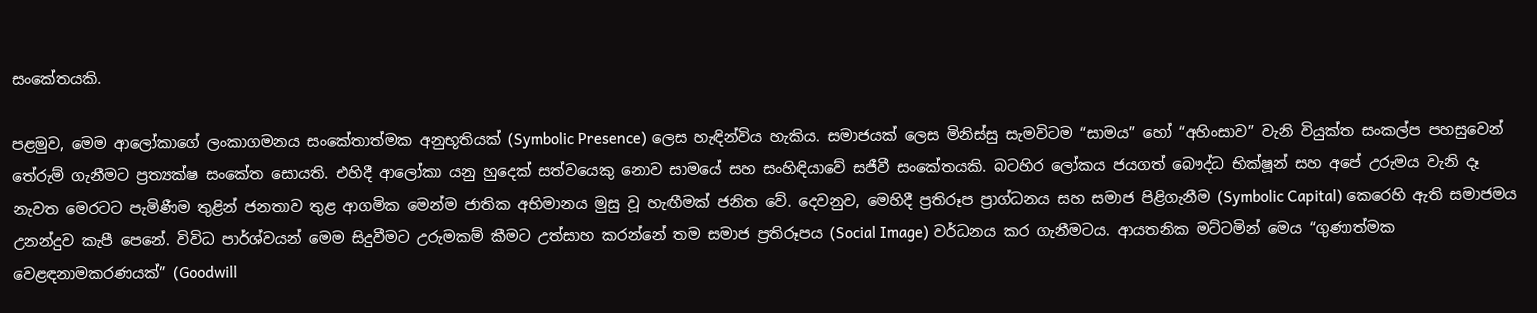සංකේතයකි.

පළමුව, මෙම ආලෝකාගේ ලංකාගමනය සංකේතාත්මක අනුභූතියක් (Symbolic Presence) ලෙස හැඳින්විය හැකිය. සමාජයක් ලෙස මිනිස්සු සැමවිටම “සාමය” හෝ “අහිංසාව” වැනි වියුක්ත සංකල්ප පහසුවෙන් තේරුම් ගැනීමට ප්‍රත්‍යක්ෂ සංකේත සොයති. එහිදී ආලෝකා යනු හුදෙක් සත්වයෙකු නොව සාමයේ සහ සංහිඳියාවේ සජීවී සංකේතයකි. බටහිර ලෝකය ජයගත් බෞද්ධ භික්ෂූන් සහ අපේ උරුමය වැනි දෑ නැවත මෙරටට පැමිණීම තුළින් ජනතාව තුළ ආගමික මෙන්ම ජාතික අභිමානය මුසු වූ හැඟීමක් ජනිත වේ. දෙවනුව, මෙහිදී ප්‍රතිරූප ප්‍රාග්ධනය සහ සමාජ පිළිගැනීම (Symbolic Capital) කෙරෙහි ඇති සමාජමය උනන්දුව කැපී පෙනේ. විවිධ පාර්ශ්වයන් මෙම සිදුවීමට උරුමකම් කීමට උත්සාහ කරන්නේ තම සමාජ ප්‍රතිරූපය (Social Image) වර්ධනය කර ගැනීමටය. ආයතනික මට්ටමින් මෙය “ගුණාත්මක වෙළඳනාමකරණයක්” (Goodwill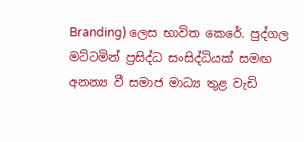Branding) ලෙස භාවිත කෙරේ. පුද්ගල මට්ටමින් ප්‍රසිද්ධ සංසිද්ධියක් සමඟ අනන්‍ය වී සමාජ මාධ්‍ය තුළ වැඩි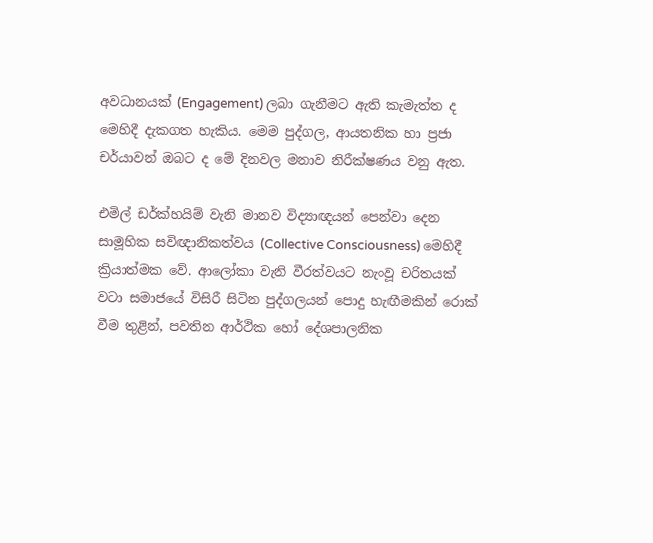අවධානයක් (Engagement) ලබා ගැනීමට ඇති කැමැත්ත ද මෙහිදී දැකගත හැකිය. මෙම පුද්ගල, ආයතනික හා ප්‍රජා චර්යාවන් ඔබට ද මේ දිනවල මනාව නිරීක්ෂණය වනු ඇත.

එමිල් ඩර්ක්හයිම් වැනි මානව විද්‍යාඥයන් පෙන්වා දෙන සාමූහික සවිඥානිකත්වය (Collective Consciousness) මෙහිදී ක්‍රියාත්මක වේ. ආලෝකා වැනි වීරත්වයට නැංවූ චරිතයක් වටා සමාජයේ විසිරී සිටින පුද්ගලයන් පොදු හැඟීමකින් රොක් වීම තුළින්, පවතින ආර්ථික හෝ දේශපාලනික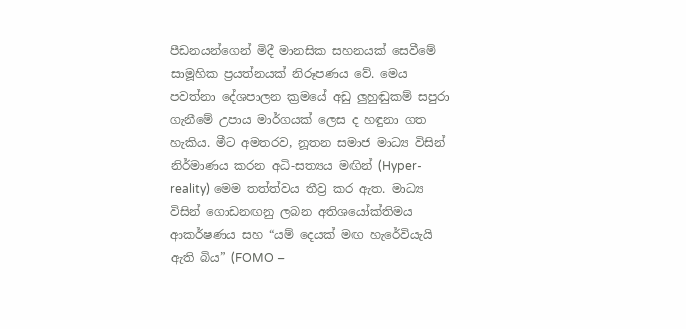පීඩනයන්ගෙන් මිදී මානසික සහනයක් සෙවීමේ සාමූහික ප්‍රයත්නයක් නිරූපණය වේ. මෙය පවත්නා දේශපාලන ක්‍රමයේ අඩු ලුහුඬුකම් සපුරා ගැනීමේ උපාය මාර්ගයක් ලෙස ද හඳුනා ගත හැකිය. මීට අමතරව, නූතන සමාජ මාධ්‍ය විසින් නිර්මාණය කරන අධි-සත්‍යය මඟින් (Hyper-reality) මෙම තත්ත්වය තීව්‍ර කර ඇත. මාධ්‍ය විසින් ගොඩනඟනු ලබන අතිශයෝක්තිමය ආකර්ෂණය සහ “යම් දෙයක් මඟ හැරේවියැයි ඇති බිය” (FOMO –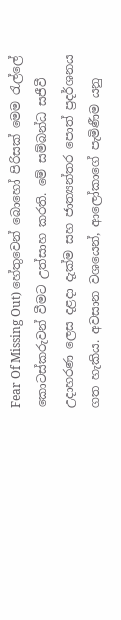Fear Of Missing Out) හේතුවෙන් බොහෝ පිරිසක් මෙම රැල්ලේ කොටස්කරුවන් වීමට උත්සාහ කරති. මේ සම්බන්ධ සජීවී උදාහරණ ලෙස දළදා දැක්ම සහ ජාත්‍යන්තර පොත් ප්‍රදර්ශනය ගත හැකිය. අවසාන වශයෙන්, ආලෝකාගේ පැමිණීම යනු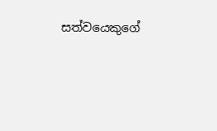සත්වයෙකුගේ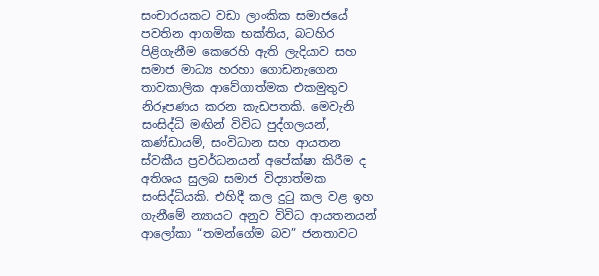සංචාරයකට වඩා ලාංකික සමාජයේ පවතින ආගමික භක්තිය, බටහිර පිළිගැනීම කෙරෙහි ඇති ලැදියාව සහ සමාජ මාධ්‍ය හරහා ගොඩනැගෙන තාවකාලික ආවේගාත්මක එකමුතුව නිරූපණය කරන කැඩපතකි. මෙවැනි සංසිද්ධි මඟින් විවිධ පුද්ගලයන්, කණ්ඩායම්, සංවිධාන සහ ආයතන ස්වකීය ප්‍රවර්ධනයන් අපේක්ෂා කිරීම ද අතිශය සුලබ සමාජ විද්‍යාත්මක සංසිද්ධියකි. එහිදී කල දුටු කල වළ ඉහ ගැනීමේ න්‍යායට අනුව විවිධ ආයතනයන් ආලෝකා “තමන්ගේම බව” ජනතාවට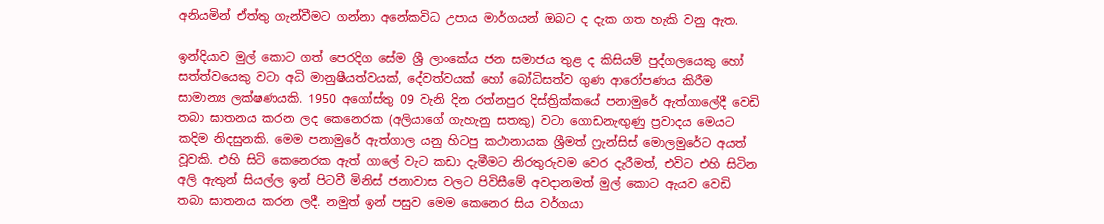අනියමින් ඒත්තු ගැන්වීමට ගන්නා අනේකවිධ උපාය මාර්ගයන් ඔබට ද දැක ගත හැකි වනු ඇත.

ඉන්දියාව මුල් කොට ගත් පෙරදිග සේම ශ්‍රී ලාංකේය ජන සමාජය තුළ ද කිසියම් පුද්ගලයෙකු හෝ සත්ත්වයෙකු වටා අධි මානුෂීයත්වයක්, දේවත්වයක් හෝ බෝධිසත්ව ගුණ ආරෝපණය කිරීම සාමාන්‍ය ලක්ෂණයකි. 1950 අගෝස්තු 09 වැනි දින රත්නපුර දිස්ත්‍රික්කයේ පනාමුරේ ඇත්ගාලේදී වෙඩි තබා ඝාතනය කරන ලද කෙනෙරක (අලියාගේ ගැහැනු සතකු) වටා ගොඩනැඟුණු ප්‍රවාදය මෙයට කදිම නිදසුනකි. මෙම පනාමුරේ ඇත්ගාල යනු හිටපු කථානායක ශ්‍රීමත් ෆ්‍රැන්සිස් මොලමුරේට අයත් වූවකි. එහි සිටි කෙනෙරක ඇත් ගාලේ වැට කඩා දැමීමට නිරතුරුවම වෙර දැරීමත්, එවිට එහි සිටින අලි ඇතුන් සියල්ල ඉන් පිටවී මිනිස් ජනාවාස වලට පිවිසීමේ අවදානමත් මුල් කොට ඇයව වෙඩි තබා ඝාතනය කරන ලදී. නමුත් ඉන් පසුව මෙම කෙනෙර සිය වර්ගයා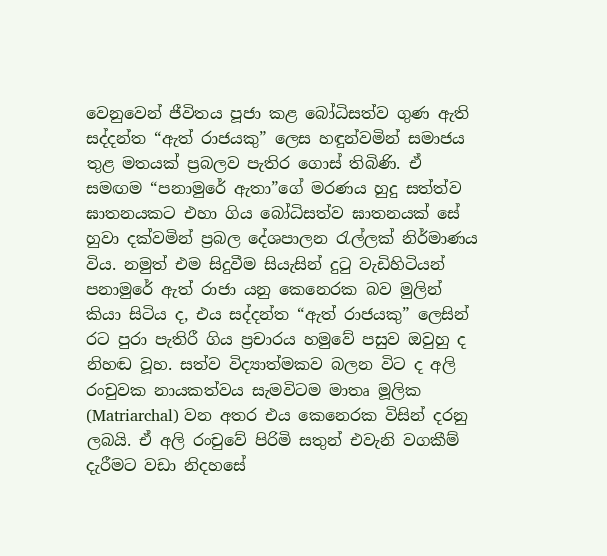වෙනුවෙන් ජීවිතය පූජා කළ බෝධිසත්ව ගුණ ඇති සද්දන්ත “ඇත් රාජයකු” ලෙස හඳුන්වමින් සමාජය තුළ මතයක් ප්‍රබලව පැතිර ගොස් තිබිණි. ඒ සමඟම “පනාමුරේ ඇතා”ගේ මරණය හුදු සත්ත්ව ඝාතනයකට එහා ගිය බෝධිසත්ව ඝාතනයක් සේ හුවා දක්වමින් ප්‍රබල දේශපාලන රැල්ලක් නිර්මාණය විය. නමුත් එම සිදුවීම සියැසින් දුටු වැඩිහිටියන් පනාමුරේ ඇත් රාජා යනු කෙනෙරක බව මුලින් කියා සිටිය ද, එය සද්දන්ත “ඇත් රාජයකු” ලෙසින් රට පුරා පැතිරී ගිය ප්‍රචාරය හමුවේ පසුව ඔවුහු ද නිහඬ වූහ. සත්ව විද්‍යාත්මකව බලන විට ද අලි රංචුවක නායකත්වය සැමවිටම මාතෘ මූලික (Matriarchal) වන අතර එය කෙනෙරක විසින් දරනු ලබයි. ඒ අලි රංචුවේ පිරිමි සතුන් එවැනි වගකීම් දැරීමට වඩා නිදහසේ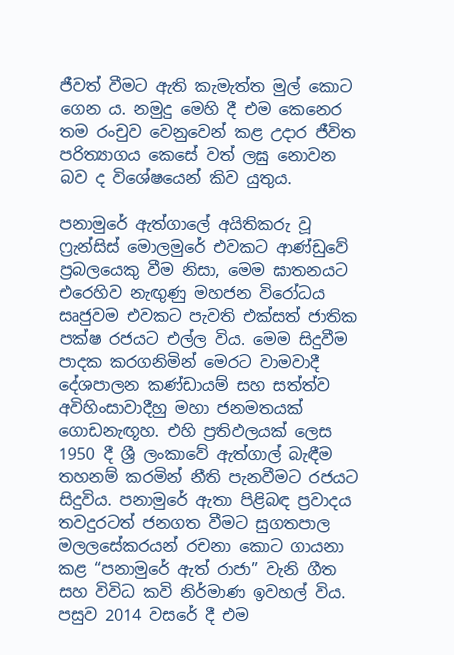ජීවත් වීමට ඇති කැමැත්ත මුල් කොට ගෙන ය. නමුදු මෙහි දී එම කෙනෙර තම රංචුව වෙනුවෙන් කළ උදාර ජීවිත පරිත්‍යාගය කෙසේ වත් ලඝු නොවන බව ද විශේෂයෙන් කිව යුතුය.

පනාමුරේ ඇත්ගාලේ අයිතිකරු වූ ෆ්‍රැන්සිස් මොලමුරේ එවකට ආණ්ඩුවේ ප්‍රබලයෙකු වීම නිසා, මෙම ඝාතනයට එරෙහිව නැඟුණු මහජන විරෝධය සෘජුවම එවකට පැවති එක්සත් ජාතික පක්ෂ රජයට එල්ල විය. මෙම සිදුවීම පාදක කරගනිමින් මෙරට වාමවාදී දේශපාලන කණ්ඩායම් සහ සත්ත්ව අවිහිංසාවාදීහු මහා ජනමතයක් ගොඩනැඟූහ. එහි ප්‍රතිඵලයක් ලෙස 1950 දී ශ්‍රී ලංකාවේ ඇත්ගාල් බැඳීම තහනම් කරමින් නීති පැනවීමට රජයට සිදුවිය. පනාමුරේ ඇතා පිළිබඳ ප්‍රවාදය තවදුරටත් ජනගත වීමට සුගතපාල මලලසේකරයන් රචනා කොට ගායනා කළ “පනාමුරේ ඇත් රාජා” වැනි ගීත සහ විවිධ කවි නිර්මාණ ඉවහල් විය. පසුව 2014 වසරේ දී එම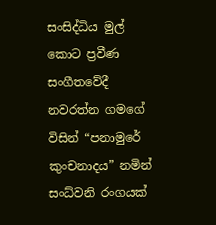සංසිද්ධිය මුල් කොට ප්‍රවීණ සංගීතවේදී නවරත්න ගමගේ විසින් “පනාමුරේ කුංචනාදය” නමින් සංධ්වනි රංගයක්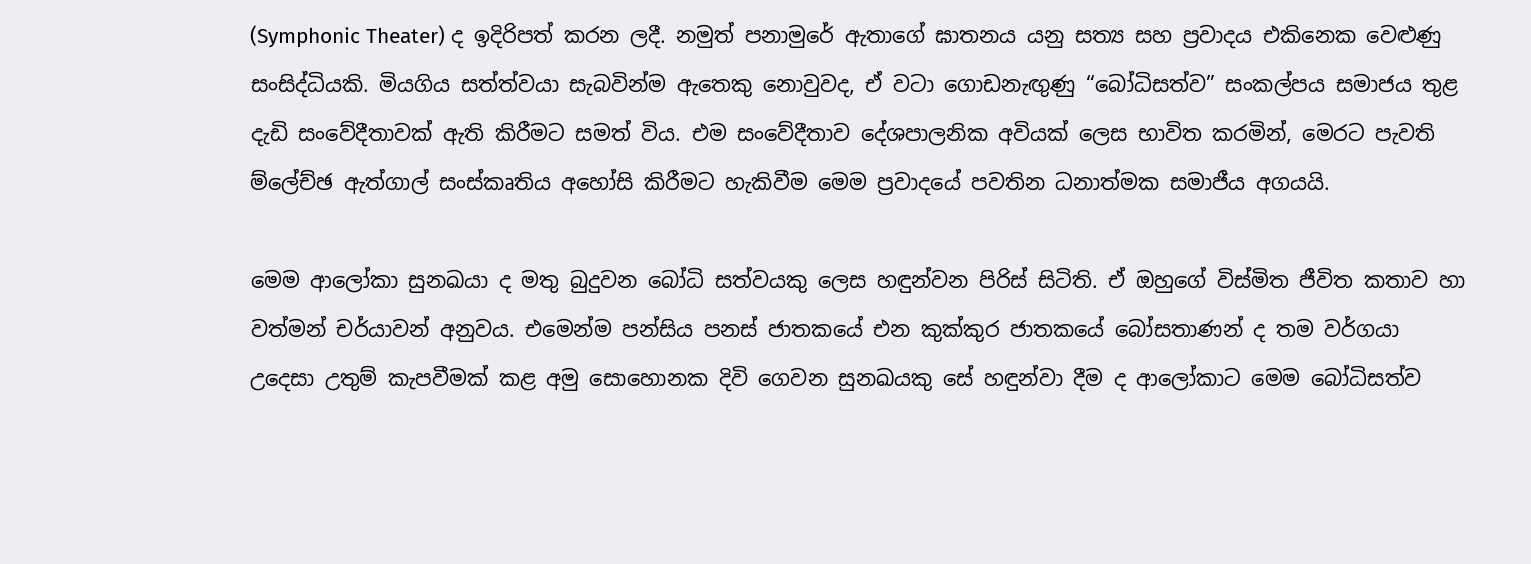(Symphonic Theater) ද ඉදිරිපත් කරන ලදී. නමුත් පනාමුරේ ඇතාගේ ඝාතනය යනු සත්‍ය සහ ප්‍රවාදය එකිනෙක වෙළුණු සංසිද්ධියකි. මියගිය සත්ත්වයා සැබවින්ම ඇතෙකු නොවුවද, ඒ වටා ගොඩනැඟුණු “බෝධිසත්ව” සංකල්පය සමාජය තුළ දැඩි සංවේදීතාවක් ඇති කිරීමට සමත් විය. එම සංවේදීතාව දේශපාලනික අවියක් ලෙස භාවිත කරමින්, මෙරට පැවති ම්ලේච්ඡ ඇත්ගාල් සංස්කෘතිය අහෝසි කිරීමට හැකිවීම මෙම ප්‍රවාදයේ පවතින ධනාත්මක සමාජීය අගයයි.

මෙම ආලෝකා සුනඛයා ද මතු බුදුවන බෝධි සත්වයකු ලෙස හඳුන්වන පිරිස් සිටිති. ඒ ඔහුගේ විස්මිත ජීවිත කතාව හා වත්මන් චර්යාවන් අනුවය. එමෙන්ම පන්සිය පනස් ජාතකයේ එන කුක්කුර ජාතකයේ බෝසතාණන් ද තම වර්ගයා උදෙසා උතුම් කැපවීමක් කළ අමු සොහොනක දිවි ගෙවන සුනඛයකු සේ හඳුන්වා දීම ද ආලෝකාට මෙම බෝධිසත්ව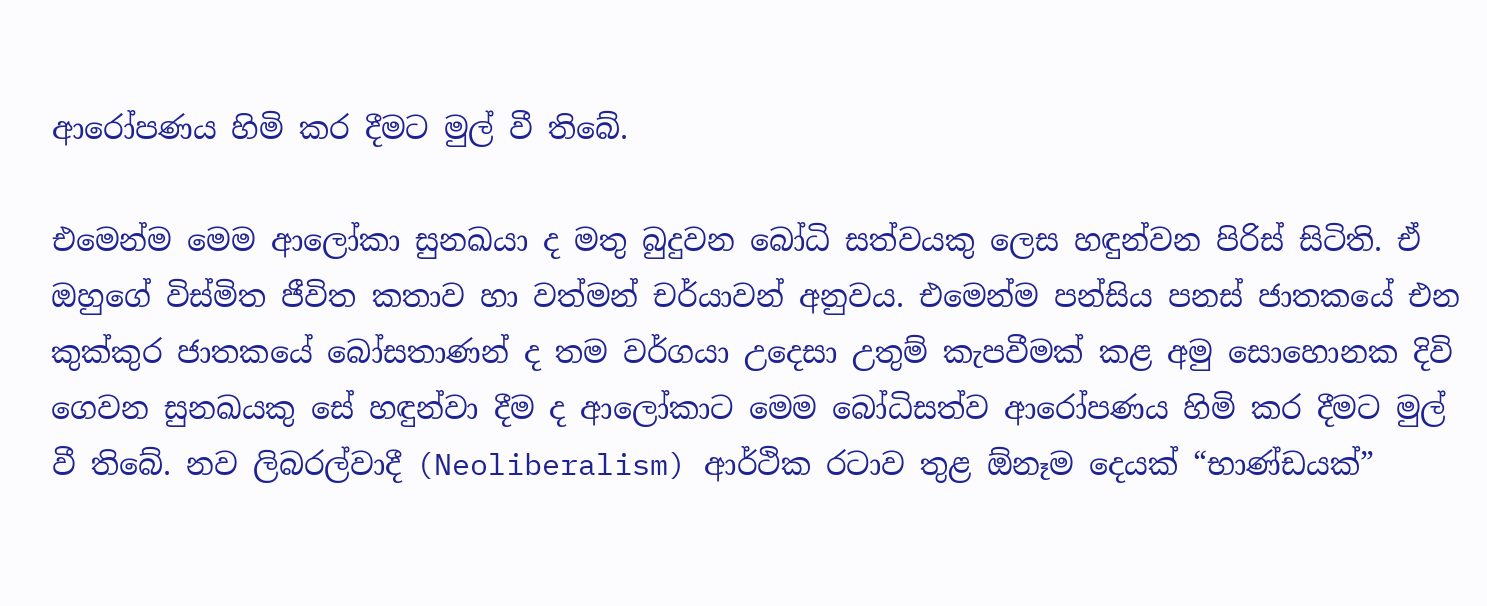ආරෝපණය හිමි කර දීමට මුල් වී තිබේ.

එමෙන්ම මෙම ආලෝකා සුනඛයා ද මතු බුදුවන බෝධි සත්වයකු ලෙස හඳුන්වන පිරිස් සිටිති. ඒ ඔහුගේ විස්මිත ජීවිත කතාව හා වත්මන් චර්යාවන් අනුවය. එමෙන්ම පන්සිය පනස් ජාතකයේ එන කුක්කුර ජාතකයේ බෝසතාණන් ද තම වර්ගයා උදෙසා උතුම් කැපවීමක් කළ අමු සොහොනක දිවි ගෙවන සුනඛයකු සේ හඳුන්වා දීම ද ආලෝකාට මෙම බෝධිසත්ව ආරෝපණය හිමි කර දීමට මුල් වී තිබේ. නව ලිබරල්වාදී (Neoliberalism) ආර්ථික රටාව තුළ ඕනෑම දෙයක් “භාණ්ඩයක්”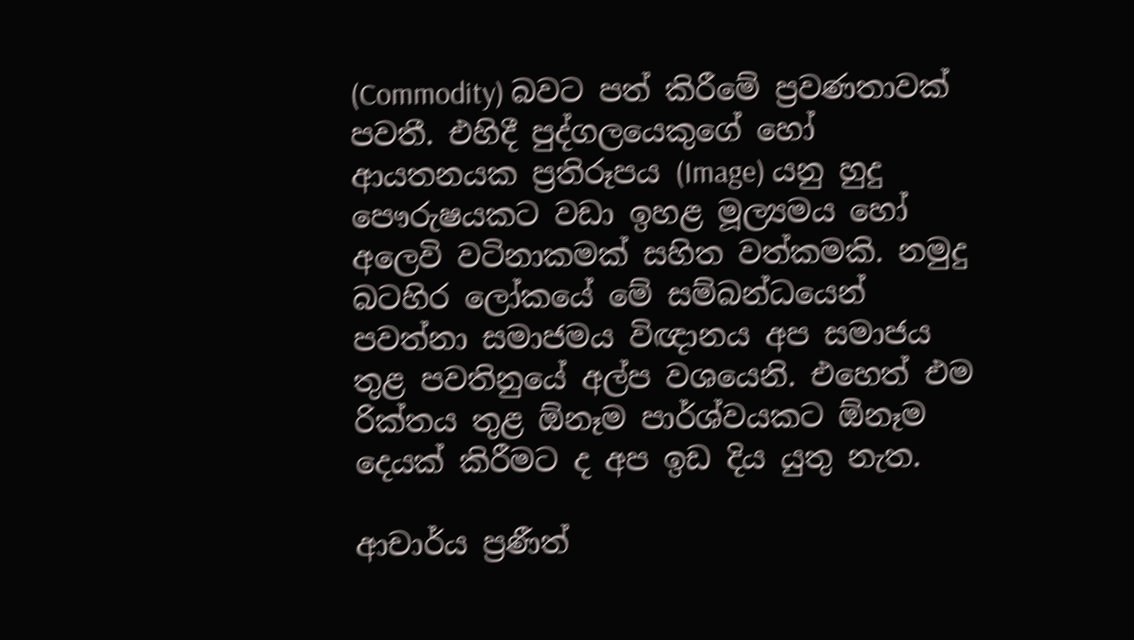(Commodity) බවට පත් කිරීමේ ප්‍රවණතාවක් පවතී. එහිදී පුද්ගලයෙකුගේ හෝ ආයතනයක ප්‍රතිරූපය (Image) යනු හුදු පෞරුෂයකට වඩා ඉහළ මූල්‍යමය හෝ අලෙවි වටිනාකමක් සහිත වත්කමකි. නමුදු බටහිර ලෝකයේ මේ සම්බන්ධයෙන් පවත්නා සමාජමය විඥානය අප සමාජය තුළ පවතිනුයේ අල්ප වශයෙනි. එහෙත් එම රික්තය තුළ ඕනෑම පාර්ශ්වයකට ඕනෑම දෙයක් කිරීමට ද අප ඉඩ දිය යුතු නැත.

ආචාර්ය ප්‍රණීත්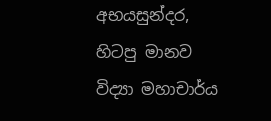අභයසුන්දර, හිටපු මානව විද්‍යා මහාචාර්ය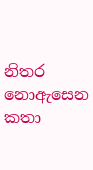නිතර නොඇසෙන කතා